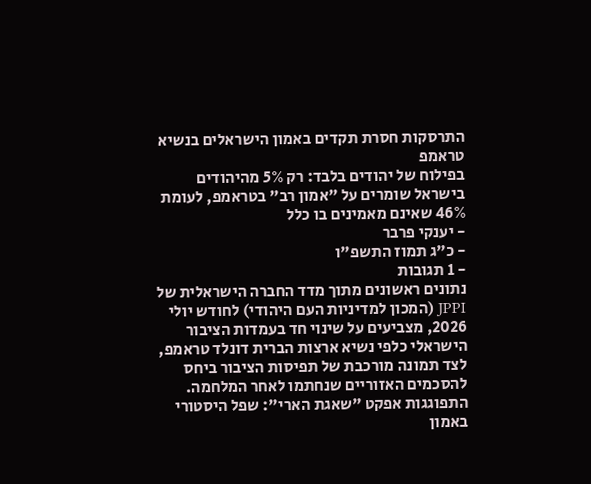התרסקות חסרת תקדים באמון הישראלים בנשיא טראמפ
בפילוח של יהודים בלבד: רק 5% מהיהודים בישראל שומרים על "אמון רב" בטראמפ, לעומת 46% שאינם מאמינים בו כלל
- יענקי פרבר
- כ"ג תמוז התשפ"ו
- 1 תגובות
נתונים ראשונים מתוך מדד החברה הישראלית של JPPI (המכון למדיניות העם היהודי) לחודש יולי 2026, מצביעים על שינוי חד בעמדות הציבור הישראלי כלפי נשיא ארצות הברית דונלד טראמפ, לצד תמונה מורכבת של תפיסות הציבור ביחס להסכמים האזוריים שנחתמו לאחר המלחמה.
התפוגגות אפקט "שאגת הארי": שפל היסטורי באמון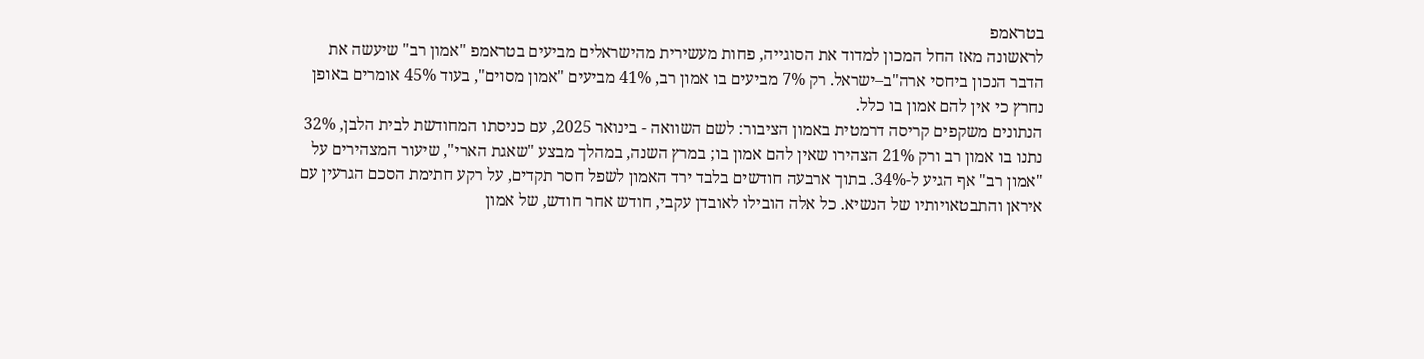בטראמפ
לראשונה מאז החל המכון למדוד את הסוגייה, פחות מעשירית מהישראלים מביעים בטראמפ "אמון רב" שיעשה את הדבר הנכון ביחסי ארה"ב–ישראל. רק 7% מביעים בו אמון רב, 41% מביעים "אמון מסוים", בעוד 45% אומרים באופן נחרץ כי אין להם אמון בו כלל.
הנתונים משקפים קריסה דרמטית באמון הציבור: לשם השוואה - בינואר 2025, עם כניסתו המחודשת לבית הלבן, 32% נתנו בו אמון רב ורק 21% הצהירו שאין להם אמון בו; במרץ השנה, במהלך מבצע "שאגת הארי", שיעור המצהירים על "אמון רב" אף הגיע ל-34%. בתוך ארבעה חודשים בלבד ירד האמון לשפל חסר תקדים, על רקע חתימת הסכם הגרעין עם איראן והתבטאויותיו של הנשיא. כל אלה הובילו לאובדן עקבי, חודש אחר חודש, של אמון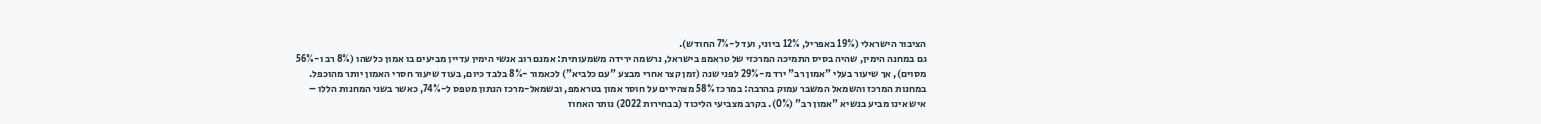הציבור הישראלי (19% באפריל, 12% ביוני, ועד ל-7% החודש).
גם במחנה הימין, שהיה בסיס התמיכה המרכזי של טראמפ בישראל, נרשמה ירידה משמעותית: אמנם רוב אנשי הימין עדיין מביעים בו אמון כלשהו (8% רב ו-56% מסוים), אך שיעור בעלי "אמון רב" ירד מ-29% לפני שנה (זמן קצר אחרי מבצע "עם כלביא") לכאמור -8% בלבד כיום, בעוד שיעור חסרי האמון יותר מהוכפל.
במחנות המרכז והשמאל המשבר עמוק בהרבה: במרכז 58% מצהירים על חוסר אמון בטראמפ, ובשמאל-מרכז הנתון מטפס ל-74%, כאשר בשני המחנות הללו – איש אינו מביע בנשיא "אמון רב" (0%). בקרב מצביעי הליכוד (בבחירות 2022) נותר האחוז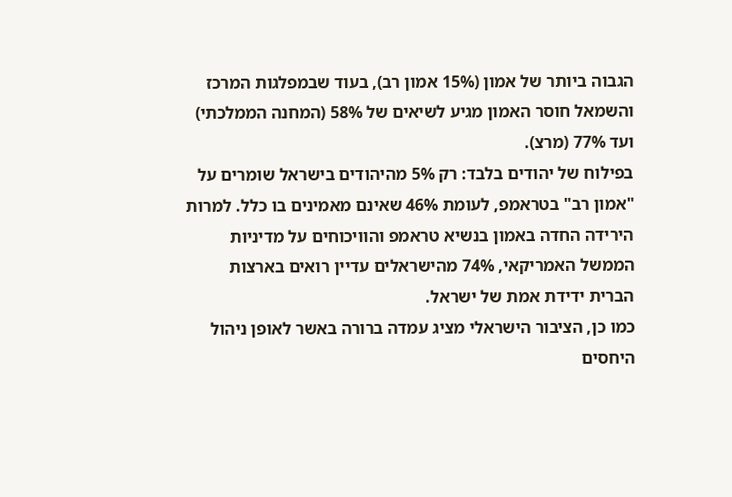הגבוה ביותר של אמון (15% אמון רב), בעוד שבמפלגות המרכז והשמאל חוסר האמון מגיע לשיאים של 58% (המחנה הממלכתי) ועד 77% (מרצ).
בפילוח של יהודים בלבד: רק 5% מהיהודים בישראל שומרים על "אמון רב" בטראמפ, לעומת 46% שאינם מאמינים בו כלל. למרות הירידה החדה באמון בנשיא טראמפ והוויכוחים על מדיניות הממשל האמריקאי, 74% מהישראלים עדיין רואים בארצות הברית ידידת אמת של ישראל.
כמו כן, הציבור הישראלי מציג עמדה ברורה באשר לאופן ניהול היחסים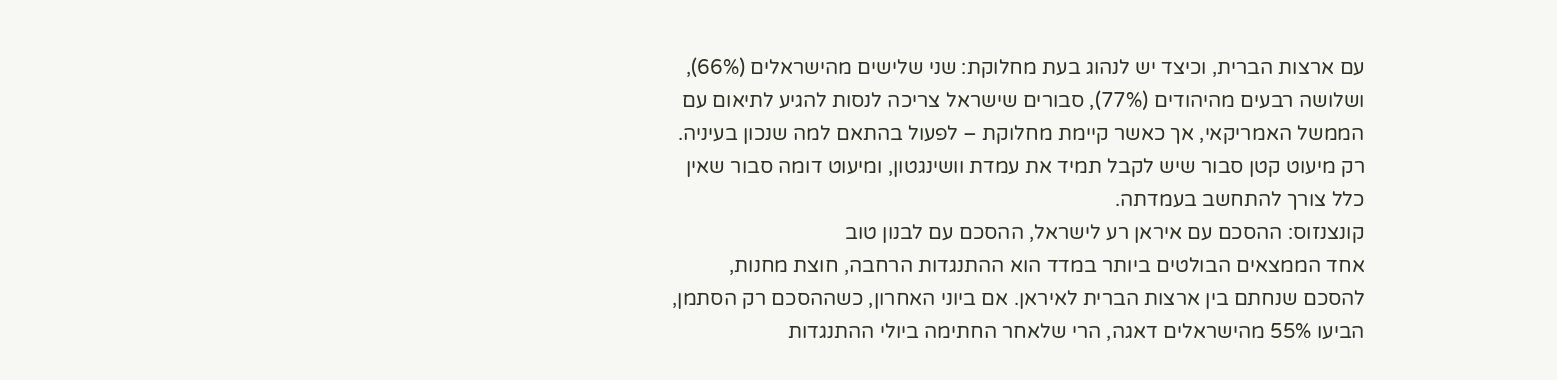עם ארצות הברית, וכיצד יש לנהוג בעת מחלוקת: שני שלישים מהישראלים (66%), ושלושה רבעים מהיהודים (77%), סבורים שישראל צריכה לנסות להגיע לתיאום עם הממשל האמריקאי, אך כאשר קיימת מחלוקת – לפעול בהתאם למה שנכון בעיניה.
רק מיעוט קטן סבור שיש לקבל תמיד את עמדת וושינגטון, ומיעוט דומה סבור שאין כלל צורך להתחשב בעמדתה.
קונצנזוס: ההסכם עם איראן רע לישראל, ההסכם עם לבנון טוב
אחד הממצאים הבולטים ביותר במדד הוא ההתנגדות הרחבה, חוצת מחנות, להסכם שנחתם בין ארצות הברית לאיראן. אם ביוני האחרון, כשההסכם רק הסתמן, הביעו 55% מהישראלים דאגה, הרי שלאחר החתימה ביולי ההתנגדות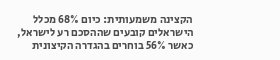הקצינה משמעותית: כיום 68% מכלל הישראלים קובעים שההסכם רע לישראל, כאשר 56% בוחרים בהגדרה הקיצונית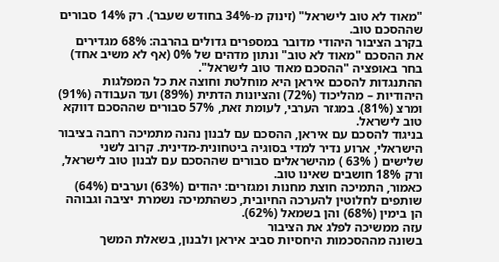"מאוד לא טוב לישראל" (זינוק מ-34% בחודש שעבר). רק 14% סבורים שההסכם טוב.
בקרב הציבור היהודי מדובר במספרים גדולים בהרבה: 68% מגדירים את ההסכם "מאוד לא טוב" ונתון מדהים של 0% (אף לא משיב אחד) בחר באופציה "ההסכם מאוד טוב לישראל".
ההתנגדות להסכם איראן היא מוחלטת וחוצה את כל המפלגות היהודיות – מהליכוד (72%) והציונות הדתית (89%) ועד העבודה (91%) ומרצ (81%). במגזר הערבי, לעומת זאת, 57% סבורים שההסכם דווקא טוב לישראל.
בניגוד להסכם עם איראן, ההסכם עם לבנון נהנה מתמיכה רחבה בציבור הישראלי, ארוע נדיר למדי בסוגיה ביטחונית-מדינית. קרוב לשני שלישים ( 63% ) מהישראלים סבורים שההסכם עם לבנון טוב לישראל, ורק 18% חושבים שאינו טוב.
כאמור, התמיכה חוצת מחנות ומגזרים: יהודים (63%) וערבים (64%) שותפים לחלוטין להערכה החיובית, כשהתמיכה נשמרת יציבה וגבוהה הן בימין (68%) והן בשמאל (62%).
עזה ממשיכה לפלג את הציבור
בשונה מההסכמות היחסיות סביב איראן ולבנון, בשאלת המשך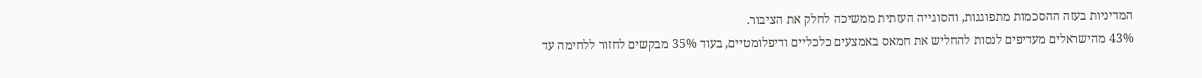המדיניות בעזה ההסכמות מתפוגגות, והסוגייה העזתית ממשיכה לחלק את הציבור.
43% מהישראלים מעדיפים לנסות להחליש את חמאס באמצעים כלכליים ודיפלומטיים, בעוד 35% מבקשים לחזור ללחימה עד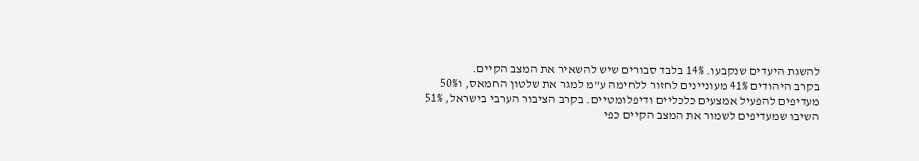להשגת היעדים שנקבעו. 14% בלבד סבורים שיש להשאיר את המצב הקיים.
בקרב היהודים 41% מעוניינים לחזור ללחימה ע"מ למגר את שלטון החמאס, ו50% מעדיפים להפעיל אמצעים כלכליים ודיפלומטיים. בקרב הציבור הערבי בישראל, 51% השיבו שמעדיפים לשמור את המצב הקיים כפי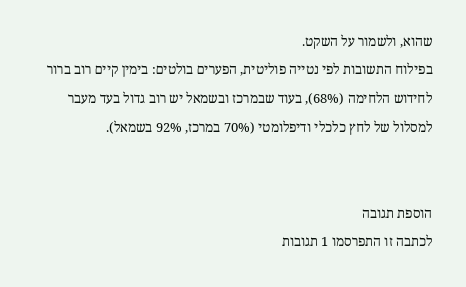שהוא, ולשמור על השקט.
בפילוח התשובות לפי נטייה פוליטית, הפערים בולטים: בימין קיים רוב ברור לחידוש הלחימה (68%), בעוד שבמרכז ובשמאל יש רוב גדול בעד מעבר למסלול של לחץ כלכלי ודיפלומטי (70% במרכז, 92% בשמאל).


הוספת תגובה
לכתבה זו התפרסמו 1 תגובות